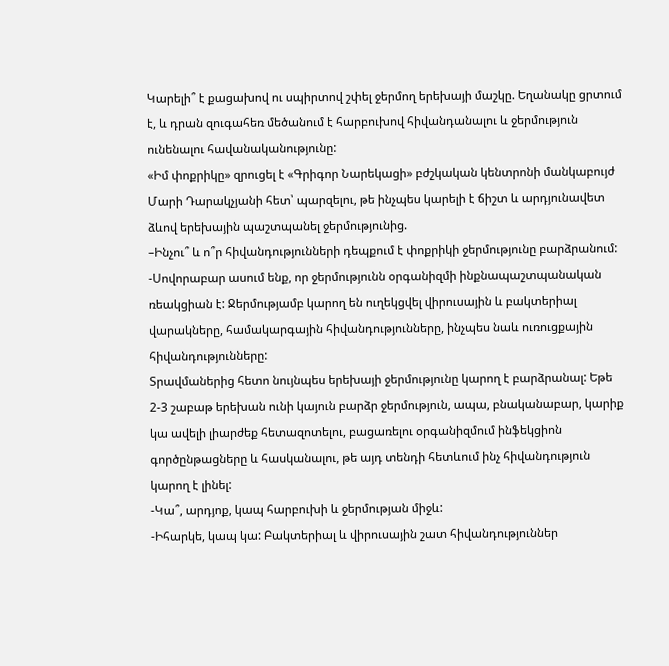Կարելի՞ է քացախով ու սպիրտով շփել ջերմող երեխայի մաշկը. Եղանակը ցրտում է, և դրան զուգահեռ մեծանում է հարբուխով հիվանդանալու և ջերմություն ունենալու հավանականությունը:
«Իմ փոքրիկը» զրուցել է «Գրիգոր Նարեկացի» բժշկական կենտրոնի մանկաբույժ Մարի Դարակչյանի հետ՝ պարզելու, թե ինչպես կարելի է ճիշտ և արդյունավետ ձևով երեխային պաշտպանել ջերմությունից.
–Ինչու՞ և ո՞ր հիվանդությունների դեպքում է փոքրիկի ջերմությունը բարձրանում:
-Սովորաբար ասում ենք, որ ջերմությունն օրգանիզմի ինքնապաշտպանական ռեակցիան է: Ջերմությամբ կարող են ուղեկցվել վիրուսային և բակտերիալ վարակները, համակարգային հիվանդությունները, ինչպես նաև ուռուցքային հիվանդությունները:
Տրավմաներից հետո նույնպես երեխայի ջերմությունը կարող է բարձրանալ: Եթե 2-3 շաբաթ երեխան ունի կայուն բարձր ջերմություն, ապա, բնականաբար, կարիք կա ավելի լիարժեք հետազոտելու, բացառելու օրգանիզմում ինֆեկցիոն գործընթացները և հասկանալու, թե այդ տենդի հետևում ինչ հիվանդություն կարող է լինել:
-Կա՞, արդյոք, կապ հարբուխի և ջերմության միջև:
-Իհարկե, կապ կա: Բակտերիալ և վիրուսային շատ հիվանդություններ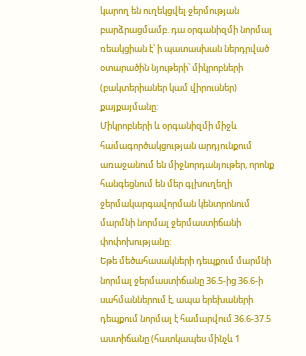կարող են ուղեկցվել ջերմության բարձրացմամբ. դա օրգանիզմի նորմալ ռեակցիան է՝ ի պատասխան ներդրված օտարածին նյութերի՝ միկրոբների (բակտերիաներ կամ վիրուսներ) քայքայմանը:
Միկրոբների և օրգանիզմի միջև համագործակցության արդյունքում առաջանում են միջնորդանյութեր, որոնք հանգեցնում են մեր գլխուղեղի ջերմակարգավորման կենտրոնում մարմնի նորմալ ջերմաստիճանի փոփոխությանը:
Եթե մեծահասակների դեպքում մարմնի նորմալ ջերմաստիճանը 36.5-ից 36.6-ի սահմաններում է, ապա երեխաների դեպքում նորմալ է համարվում 36.6-37.5 աստիճանը (հատկապես մինչև 1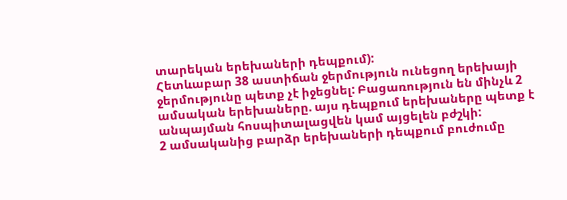տարեկան երեխաների դեպքում):
Հետևաբար 38 աստիճան ջերմություն ունեցող երեխայի ջերմությունը պետք չէ իջեցնել: Բացառություն են մինչև 2 ամսական երեխաները. այս դեպքում երեխաները պետք է անպայման հոսպիտալացվեն կամ այցելեն բժշկի:
2 ամսականից բարձր երեխաների դեպքում բուժումը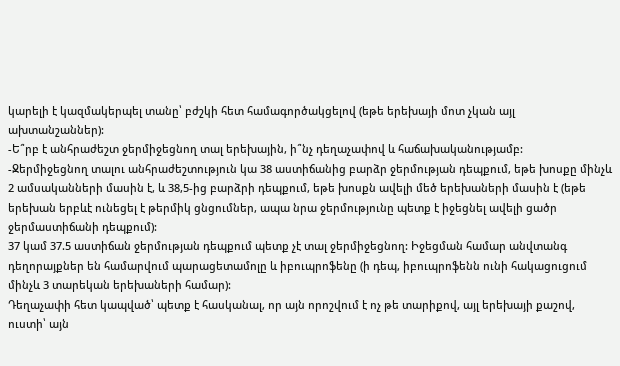կարելի է կազմակերպել տանը՝ բժշկի հետ համագործակցելով (եթե երեխայի մոտ չկան այլ ախտանշաններ):
-Ե՞րբ է անհրաժեշտ ջերմիջեցնող տալ երեխային, ի՞նչ դեղաչափով և հաճախականությամբ:
-Ջերմիջեցնող տալու անհրաժեշտություն կա 38 աստիճանից բարձր ջերմության դեպքում, եթե խոսքը մինչև 2 ամսականների մասին է, և 38,5-ից բարձրի դեպքում, եթե խոսքն ավելի մեծ երեխաների մասին է (եթե երեխան երբևէ ունեցել է թերմիկ ցնցումներ, ապա նրա ջերմությունը պետք է իջեցնել ավելի ցածր ջերմաստիճանի դեպքում):
37 կամ 37.5 աստիճան ջերմության դեպքում պետք չէ տալ ջերմիջեցնող: Իջեցման համար անվտանգ դեղորայքներ են համարվում պարացետամոլը և իբուպրոֆենը (ի դեպ, իբուպրոֆենն ունի հակացուցում մինչև 3 տարեկան երեխաների համար):
Դեղաչափի հետ կապված՝ պետք է հասկանալ, որ այն որոշվում է ոչ թե տարիքով, այլ երեխայի քաշով, ուստի՝ այն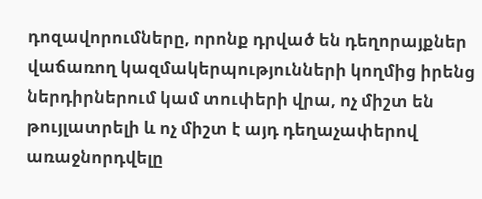դոզավորումները, որոնք դրված են դեղորայքներ վաճառող կազմակերպությունների կողմից իրենց ներդիրներում կամ տուփերի վրա, ոչ միշտ են թույլատրելի և ոչ միշտ է այդ դեղաչափերով առաջնորդվելը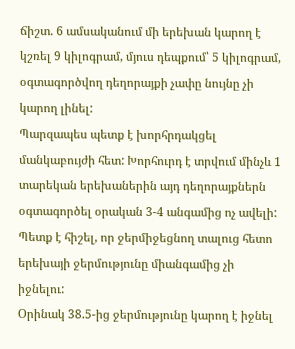ճիշտ. 6 ամսականում մի երեխան կարող է կշռել 9 կիլոգրամ, մյուս դեպքում՝ 5 կիլոգրամ, օգտագործվող դեղորայքի չափը նույնը չի կարող լինել:
Պարզապես պետք է խորհրդակցել մանկաբույժի հետ: Խորհուրդ է տրվում մինչև 1 տարեկան երեխաներին այդ դեղորայքներն օգտագործել օրական 3-4 անգամից ոչ ավելի: Պետք է հիշել, որ ջերմիջեցնող տալուց հետո երեխայի ջերմությունը միանգամից չի իջնելու:
Օրինակ 38.5-ից ջերմությունը կարող է իջնել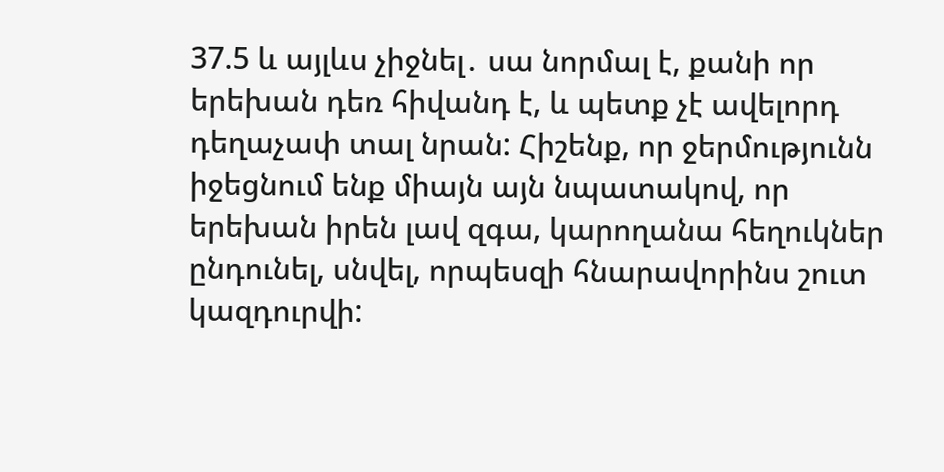37.5 և այլևս չիջնել․ սա նորմալ է, քանի որ երեխան դեռ հիվանդ է, և պետք չէ ավելորդ դեղաչափ տալ նրան: Հիշենք, որ ջերմությունն իջեցնում ենք միայն այն նպատակով, որ երեխան իրեն լավ զգա, կարողանա հեղուկներ ընդունել, սնվել, որպեսզի հնարավորինս շուտ կազդուրվի: